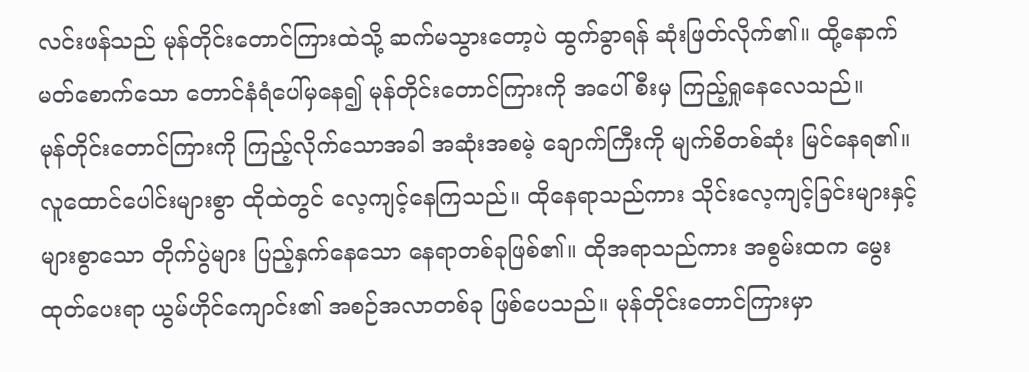လင်းဖန်သည် မုန်တိုင်းတောင်ကြားထဲသို့ ဆက်မသွားတော့ပဲ ထွက်ခွာရန် ဆုံးဖြတ်လိုက်၏။ ထို့နောက် မတ်စောက်သော တောင်နံရံပေါ်မှနေ၍ မုန်တိုင်းတောင်ကြားကို အပေါ်စီးမှ ကြည့်ရှုနေလေသည်။
မုန်တိုင်းတောင်ကြားကို ကြည့်လိုက်သောအခါ အဆုံးအစမဲ့ ချောက်ကြီးကို မျက်စိတစ်ဆုံး မြင်နေရ၏။ လူထောင်ပေါင်းများစွာ ထိုထဲတွင် လေ့ကျင့်နေကြသည်။ ထိုနေရာသည်ကား သိုင်းလေ့ကျင့်ခြင်းများနှင့် များစွာသော တိုက်ပွဲများ ပြည့်နှက်နေသော နေရာတစ်ခုဖြစ်၏။ ထိုအရာသည်ကား အစွမ်းထက မွေးထုတ်ပေးရာ ယွမ်ဟိုင်ကျောင်း၏ အစဉ်အလာတစ်ခု ဖြစ်ပေသည်။ မုန်တိုင်းတောင်ကြားမှာ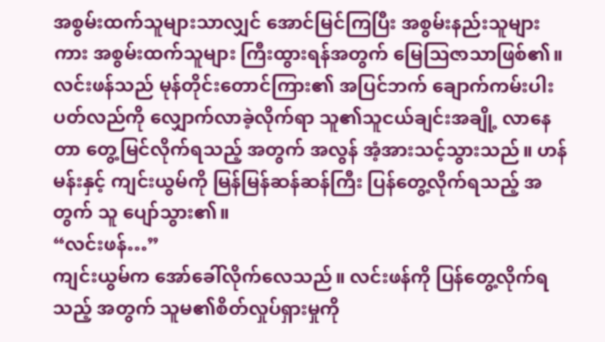အစွမ်းထက်သူများသာလျှင် အောင်မြင်ကြပြီး အစွမ်းနည်းသူများကား အစွမ်းထက်သူများ ကြီးထွားရန်အတွက် မြေသြဇာသာဖြစ်၏။
လင်းဖန်သည် မုန်တိုင်းတောင်ကြား၏ အပြင်ဘက် ချောက်ကမ်းပါး ပတ်လည်ကို လျှောက်လာခဲ့လိုက်ရာ သူ၏သူငယ်ချင်းအချို့ လာနေတာ တွေ့မြင်လိုက်ရသည့် အတွက် အလွန် အံ့အားသင့်သွားသည်။ ဟန်မန်းနှင့် ကျင်းယွမ်ကို မြန်မြန်ဆန်ဆန်ကြီး ပြန်တွေ့လိုက်ရသည့် အတွက် သူ ပျော်သွား၏။
“လင်းဖန်…”
ကျင်းယွမ်က အော်ခေါ်လိုက်လေသည်။ လင်းဖန်ကို ပြန်တွေ့လိုက်ရသည့် အတွက် သူမ၏စိတ်လှုပ်ရှားမှုကို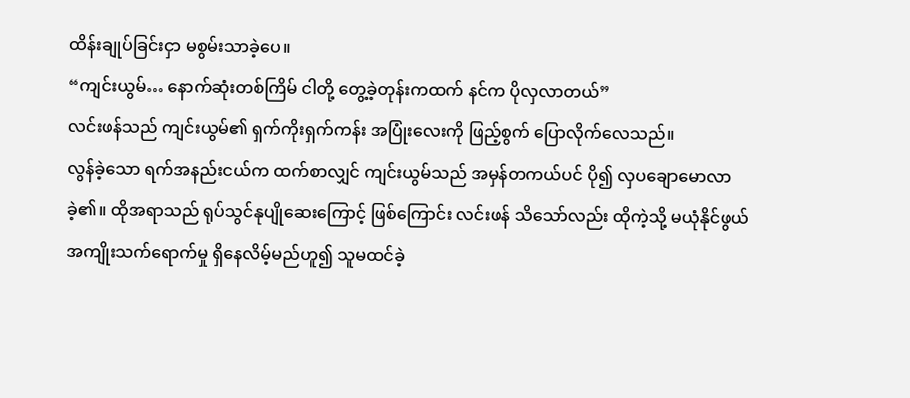ထိန်းချုပ်ခြင်းငှာ မစွမ်းသာခဲ့ပေ။
“ကျင်းယွမ်… နောက်ဆုံးတစ်ကြိမ် ငါတို့ တွေ့ခဲ့တုန်းကထက် နင်က ပိုလှလာတယ်”
လင်းဖန်သည် ကျင်းယွမ်၏ ရှက်ကိုးရှက်ကန်း အပြုံးလေးကို ဖြည့်စွက် ပြောလိုက်လေသည်။
လွန်ခဲ့သော ရက်အနည်းငယ်က ထက်စာလျှင် ကျင်းယွမ်သည် အမှန်တကယ်ပင် ပို၍ လှပချောမောလာခဲ့၏။ ထိုအရာသည် ရုပ်သွင်နုပျိုဆေးကြောင့် ဖြစ်ကြောင်း လင်းဖန် သိသော်လည်း ထိုကဲ့သို့ မယုံနိုင်ဖွယ် အကျိုးသက်ရောက်မှု ရှိနေလိမ့်မည်ဟူ၍ သူမထင်ခဲ့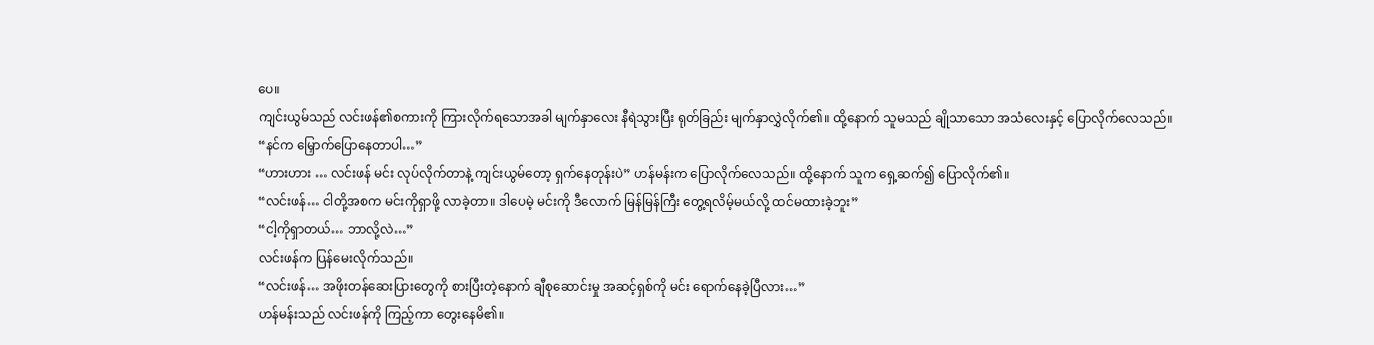ပေ။
ကျင်းယွမ်သည် လင်းဖန်၏စကားကို ကြားလိုက်ရသောအခါ မျက်နှာလေး နီရဲသွားပြီး ရုတ်ခြည်း မျက်နှာလွှဲလိုက်၏။ ထို့နောက် သူမသည် ချိုသာသော အသံလေးနှင့် ပြောလိုက်လေသည်။
“နင်က မြှောက်ပြောနေတာပါ…”
“ဟားဟား … လင်းဖန် မင်း လုပ်လိုက်တာနဲ့ ကျင်းယွမ်တော့ ရှက်နေတုန်းပဲ” ဟန်မန်းက ပြောလိုက်လေသည်။ ထို့နောက် သူက ရှေ့ဆက်၍ ပြောလိုက်၏။
“လင်းဖန်… ငါတို့အစက မင်းကိုရှာဖို့ လာခဲ့တာ။ ဒါပေမဲ့ မင်းကို ဒီလောက် မြန်မြန်ကြီး တွေ့ရလိမ့်မယ်လို့ ထင်မထားခဲ့ဘူး”
“ငါ့ကိုရှာတယ်… ဘာလို့လဲ…”
လင်းဖန်က ပြန်မေးလိုက်သည်။
“လင်းဖန်… အဖိုးတန်ဆေးပြားတွေကို စားပြီးတဲ့နောက် ချီစုဆောင်းမှု အဆင့်ရှစ်ကို မင်း ရောက်နေခဲ့ပြီလား…”
ဟန်မန်းသည် လင်းဖန်ကို ကြည့်ကာ တွေးနေမိ၏။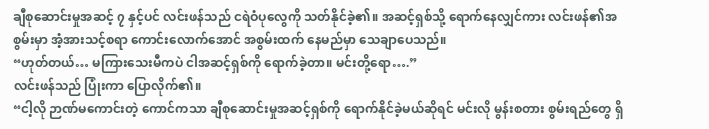ချီစုဆောင်းမှုအဆင့် ၇ နှင့်ပင် လင်းဖန်သည် ငရဲဝံပုလွေကို သတ်နိုင်ခဲ့၏။ အဆင့်ရှစ်သို့ ရောက်နေလျှင်ကား လင်းဖန်၏အစွမ်းမှာ အံ့အားသင့်စရာ ကောင်းလောက်အောင် အစွမ်းထက် နေမည်မှာ သေချာပေသည်။
“ဟုတ်တယ်… မကြားသေးမီကပဲ ငါအဆင့်ရှစ်ကို ရောက်ခဲ့တာ။ မင်းတို့ရော….”
လင်းဖန်သည် ပြုံးကာ ပြောလိုက်၏။
“ငါ့လို ဉာဏ်မကောင်းတဲ့ ကောင်ကသာ ချီစုဆောင်းမှုအဆင့်ရှစ်ကို ရောက်နိုင်ခဲ့မယ်ဆိုရင် မင်းလို မွန်းစတား စွမ်းရည်တွေ ရှိ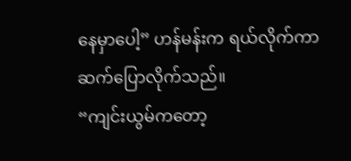နေမှာပေါ့” ဟန်မန်းက ရယ်လိုက်ကာ ဆက်ပြောလိုက်သည်။
“ကျင်းယွမ်ကတော့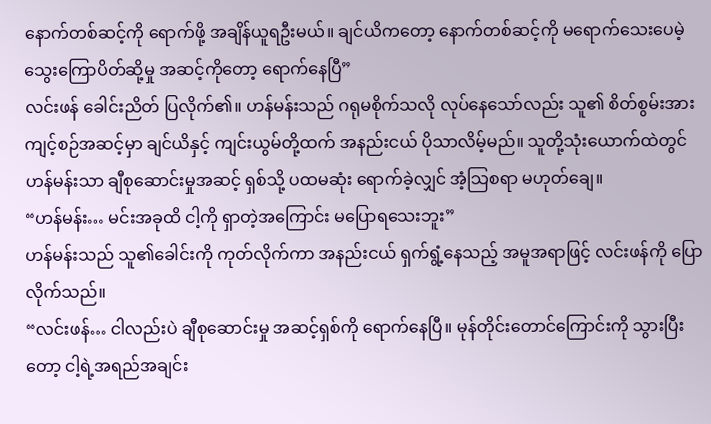နောက်တစ်ဆင့်ကို ရောက်ဖို့ အချိန်ယူရဦးမယ်။ ချင်ယိကတော့ နောက်တစ်ဆင့်ကို မရောက်သေးပေမဲ့ သွေးကြောပိတ်ဆို့မှု အဆင့်ကိုတော့ ရောက်နေပြီ”
လင်းဖန် ခေါင်းညိတ် ပြလိုက်၏။ ဟန်မန်းသည် ဂရုမစိုက်သလို လုပ်နေသော်လည်း သူ၏ စိတ်စွမ်းအား ကျင့်စဉ်အဆင့်မှာ ချင်ယိနှင့် ကျင်းယွမ်တို့ထက် အနည်းငယ် ပိုသာလိမ့်မည်။ သူတို့သုံးယောက်ထဲတွင် ဟန်မန်းသာ ချီစုဆောင်းမှုအဆင့် ရှစ်သို့ ပထမဆုံး ရောက်ခဲ့လျှင် အံ့သြစရာ မဟုတ်ချေ။
“ဟန်မန်း… မင်းအခုထိ ငါ့ကို ရှာတဲ့အကြောင်း မပြောရသေးဘူး”
ဟန်မန်းသည် သူ၏ခေါင်းကို ကုတ်လိုက်ကာ အနည်းငယ် ရှက်ရွံ့နေသည့် အမူအရာဖြင့် လင်းဖန်ကို ပြောလိုက်သည်။
“လင်းဖန်… ငါလည်းပဲ ချီစုဆောင်းမှု အဆင့်ရှစ်ကို ရောက်နေပြီ။ မုန်တိုင်းတောင်ကြောင်းကို သွားပြီးတော့ ငါ့ရဲ့အရည်အချင်း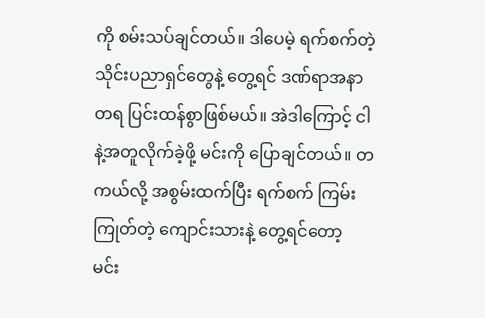ကို စမ်းသပ်ချင်တယ်။ ဒါပေမဲ့ ရက်စက်တဲ့ သိုင်းပညာရှင်တွေနဲ့ တွေ့ရင် ဒဏ်ရာအနာတရ ပြင်းထန်စွာဖြစ်မယ်။ အဲဒါကြောင့် ငါနဲ့အတူလိုက်ခဲ့ဖို့ မင်းကို ပြောချင်တယ်။ တကယ်လို့ အစွမ်းထက်ပြီး ရက်စက် ကြမ်းကြုတ်တဲ့ ကျောင်းသားနဲ့ တွေ့ရင်တော့ မင်း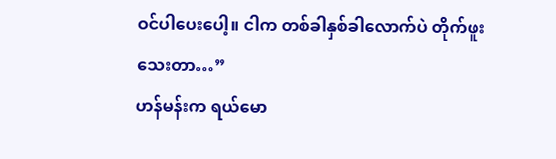ဝင်ပါပေးပေါ့။ ငါက တစ်ခါနှစ်ခါလောက်ပဲ တိုက်ဖူးသေးတာ…”
ဟန်မန်းက ရယ်မော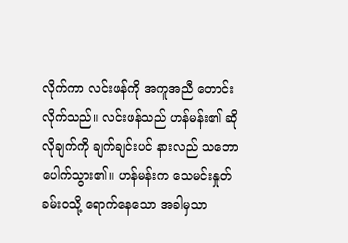လိုက်ကာ လင်းဖန်ကို အကူအညီ တောင်းလိုက်သည်။ လင်းဖန်သည် ဟန်မန်း၏ ဆိုလိုချက်ကို ချက်ချင်းပင် နားလည် သဘောပေါက်သွား၏။ ဟန်မန်းက သေမင်းနှုတ်ခမ်းဝသို့ ရောက်နေသော အခါမှသာ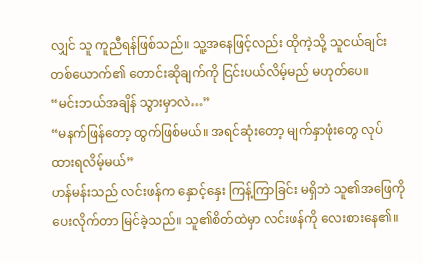လျှင် သူ ကူညီရန်ဖြစ်သည်။ သူ့အနေဖြင့်လည်း ထိုကဲ့သို့ သူငယ်ချင်း တစ်ယောက်၏ တောင်းဆိုချက်ကို ငြင်းပယ်လိမ့်မည် မဟုတ်ပေ။
“မင်းဘယ်အချိန် သွားမှာလဲ…”
“မနက်ဖြန်တော့ ထွက်ဖြစ်မယ်။ အရင်ဆုံးတော့ မျက်နှာဖုံးတွေ လုပ်ထားရလိမ့်မယ်”
ဟန်မန်းသည် လင်းဖန်က နှောင့်နှေး ကြန့်ကြာခြင်း မရှိဘဲ သူ၏အဖြေကို ပေးလိုက်တာ မြင်ခဲ့သည်။ သူ၏စိတ်ထဲမှာ လင်းဖန်ကို လေးစားနေ၏။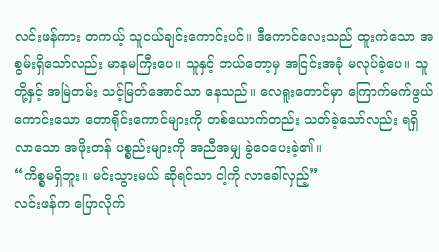လင်းဖန်ကား တကယ့် သူငယ်ချင်းကောင်းပင်။ ဒီကောင်လေးသည် ထူးကဲသော အစွမ်းရှိသော်လည်း မာနမကြီးပေ။ သူနှင့် ဘယ်တော့မှ အငြင်းအခုံ မလုပ်ခဲ့ပေ။ သူတို့နှင့် အမြဲတမ်း သင့်မြတ်အောင်သာ နေသည်။ လေရူးတောင်မှာ ကြောက်မက်ဖွယ် ကောင်းသော တောရိုင်းကောင်များကို တစ်ယောက်တည်း သတ်ခဲ့သော်လည်း ရရှိလာသော အဖိုးတန် ပစ္စည်းများကို အညီအမျှ ခွဲဝေပေးခဲ့၏။
“ကိစ္စမရှိဘူး။ မင်းသွားမယ် ဆိုရင်သာ ငါ့ကို လာခေါ်လှည့်”
လင်းဖန်က ပြောလိုက်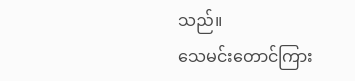သည်။
သေမင်းတောင်ကြား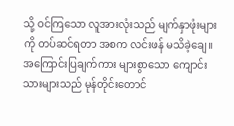သို့ ဝင်ကြသော လူအားလုံးသည် မျက်နှာဖုံးများကို တပ်ဆင်ရတာ အစက လင်းဖန် မသိခဲ့ချေ။ အကြောင်းပြချက်ကား များစွာသော ကျောင်းသားများသည် မုန်တိုင်းတောင်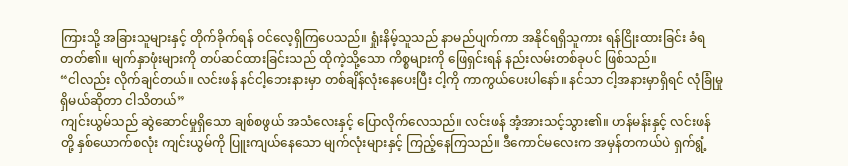ကြားသို့ အခြားသူများနှင့် တိုက်ခိုက်ရန် ဝင်လေ့ရှိကြပေသည်။ ရှုံးနိမ့်သူသည် နာမည်ပျက်ကာ အနိုင်ရရှိသူကား ရန်ငြိုးထားခြင်း ခံရတတ်၏။ မျက်နှာဖုံးများကို တပ်ဆင်ထားခြင်းသည် ထိုကဲ့သို့သော ကိစ္စများကို ဖြေရှင်းရန် နည်းလမ်းတစ်ခုပင် ဖြစ်သည်။
“ငါလည်း လိုက်ချင်တယ်။ လင်းဖန် နင်ငါ့ဘေးနားမှာ တစ်ချိန်လုံးနေပေးပြီး ငါ့ကို ကာကွယ်ပေးပါနော်။ နင်သာ ငါ့အနားမှာရှိရင် လုံခြုံမှု ရှိမယ်ဆိုတာ ငါသိတယ်”
ကျင်းယွမ်သည် ဆွဲဆောင်မှုရှိသော ချစ်စဖွယ် အသံလေးနှင့် ပြောလိုက်လေသည်။ လင်းဖန် အံ့အားသင့်သွား၏။ ဟန်မန်းနှင့် လင်းဖန်တို့ နှစ်ယောက်စလုံး ကျင်းယွမ်ကို ပြူးကျယ်နေသော မျက်လုံးများနှင့် ကြည့်နေကြသည်။ ဒီကောင်မလေးက အမှန်တကယ်ပဲ ရှက်ရွံ့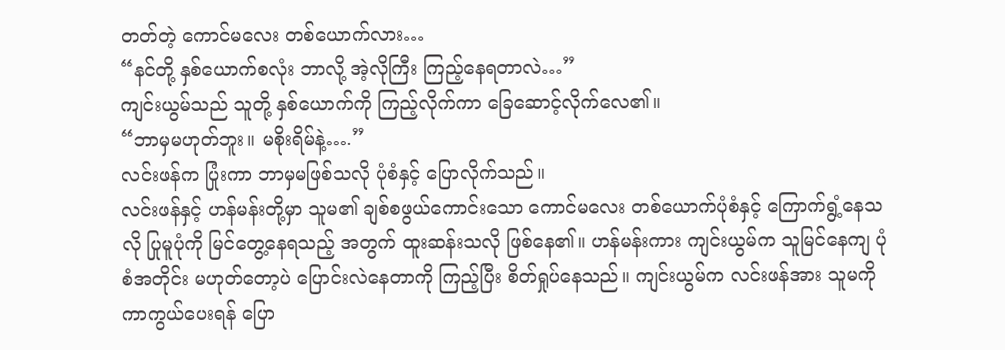တတ်တဲ့ ကောင်မလေး တစ်ယောက်လား…
“နင်တို့ နှစ်ယောက်စလုံး ဘာလို့ အဲ့လိုကြီး ကြည့်နေရတာလဲ…”
ကျင်းယွမ်သည် သူတို့ နှစ်ယောက်ကို ကြည့်လိုက်ကာ ခြေဆောင့်လိုက်လေ၏။
“ဘာမှမဟုတ်ဘူး။ မစိုးရိမ်နဲ့….”
လင်းဖန်က ပြုံးကာ ဘာမှမဖြစ်သလို ပုံစံနှင့် ပြောလိုက်သည်။
လင်းဖန်နှင့် ဟန်မန်းတို့မှာ သူမ၏ ချစ်စဖွယ်ကောင်းသော ကောင်မလေး တစ်ယောက်ပုံစံနှင့် ကြောက်ရွံ့နေသလို ပြုမူပုံကို မြင်တွေ့နေရသည့် အတွက် ထူးဆန်းသလို ဖြစ်နေ၏။ ဟန်မန်းကား ကျင်းယွမ်က သူမြင်နေကျ ပုံစံအတိုင်း မဟုတ်တော့ပဲ ပြောင်းလဲနေတာကို ကြည့်ပြီး စိတ်ရှုပ်နေသည်။ ကျင်းယွမ်က လင်းဖန်အား သူမကို ကာကွယ်ပေးရန် ပြော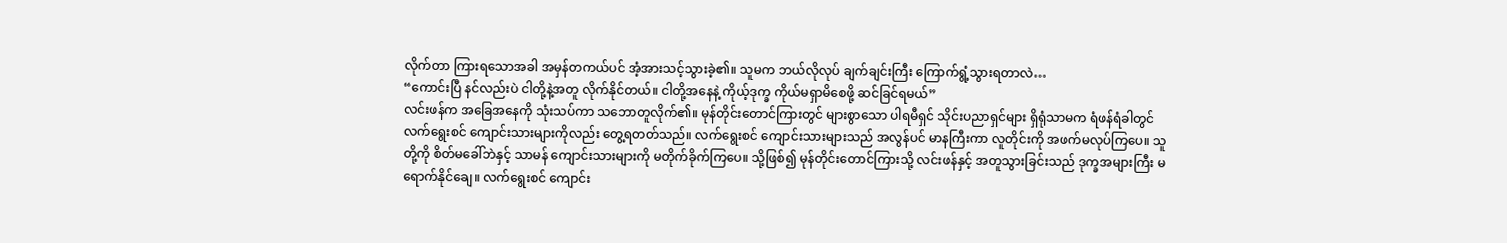လိုက်တာ ကြားရသောအခါ အမှန်တကယ်ပင် အံ့အားသင့်သွားခဲ့၏။ သူမက ဘယ်လိုလုပ် ချက်ချင်းကြီး ကြောက်ရွံ့သွားရတာလဲ…
“ကောင်းပြီ နင်လည်းပဲ ငါတို့နဲ့အတူ လိုက်နိုင်တယ်။ ငါတို့အနေနဲ့ ကိုယ့်ဒုက္ခ ကိုယ်မရှာမိစေဖို့ ဆင်ခြင်ရမယ်”
လင်းဖန်က အခြေအနေကို သုံးသပ်ကာ သဘောတူလိုက်၏။ မုန်တိုင်းတောင်ကြားတွင် များစွာသော ပါရမီရှင် သိုင်းပညာရှင်များ ရှိရုံသာမက ရံဖန်ရံခါတွင် လက်ရွေးစင် ကျောင်းသားများကိုလည်း တွေ့ရတတ်သည်။ လက်ရွေးစင် ကျောင်းသားများသည် အလွန်ပင် မာနကြီးကာ လူတိုင်းကို အဖက်မလုပ်ကြပေ။ သူတို့ကို စိတ်မခေါ်ဘဲနှင့် သာမန် ကျောင်းသားများကို မတိုက်ခိုက်ကြပေ။ သို့ဖြစ်၍ မုန်တိုင်းတောင်ကြားသို့ လင်းဖန်နှင့် အတူသွားခြင်းသည် ဒုက္ခအများကြီး မရောက်နိုင်ချေ။ လက်ရွေးစင် ကျောင်း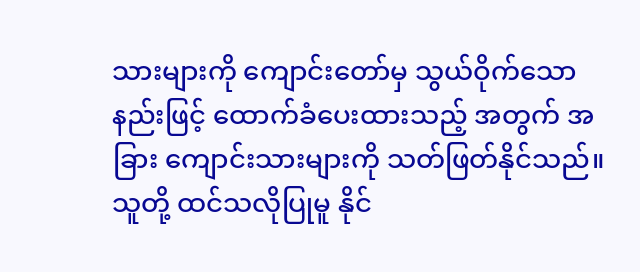သားများကို ကျောင်းတော်မှ သွယ်ဝိုက်သော နည်းဖြင့် ထောက်ခံပေးထားသည့် အတွက် အခြား ကျောင်းသားများကို သတ်ဖြတ်နိုင်သည်။ သူတို့ ထင်သလိုပြုမူ နိုင်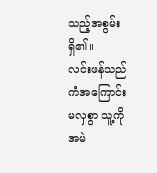သည့်အစွမ်း ရှိ၏။
လင်းဖန်သည် ကံအကြောင်းမလှစွာ သူ့ကို အမဲ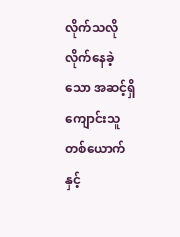လိုက်သလို လိုက်နေခဲ့သော အဆင့်ရှိ ကျောင်းသူတစ်ယောက်နှင့်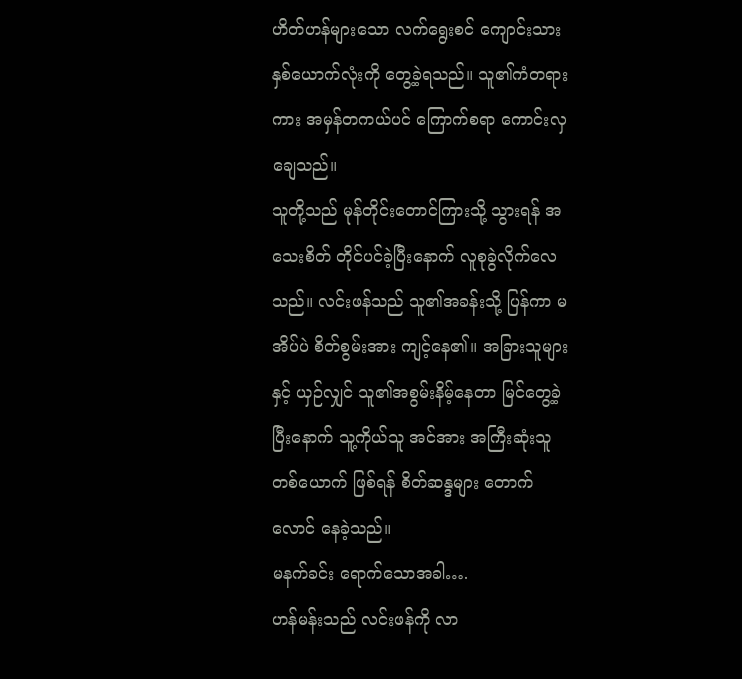ဟိတ်ဟန်များသော လက်ရွေးစင် ကျောင်းသား နှစ်ယောက်လုံးကို တွေ့ခဲ့ရသည်။ သူ၏ကံတရားကား အမှန်တကယ်ပင် ကြောက်စရာ ကောင်းလှချေသည်။
သူတို့သည် မုန်တိုင်းတောင်ကြားသို့ သွားရန် အသေးစိတ် တိုင်ပင်ခဲ့ပြီးနောက် လူစုခွဲလိုက်လေသည်။ လင်းဖန်သည် သူ၏အခန်းသို့ ပြန်ကာ မအိပ်ပဲ စိတ်စွမ်းအား ကျင့်နေ၏။ အခြားသူများနှင့် ယှဉ်လျှင် သူ၏အစွမ်းနိမ့်နေတာ မြင်တွေ့ခဲ့ပြီးနောက် သူ့ကိုယ်သူ အင်အား အကြီးဆုံးသူ တစ်ယောက် ဖြစ်ရန် စိတ်ဆန္ဒများ တောက်လောင် နေခဲ့သည်။
မနက်ခင်း ရောက်သောအခါ….
ဟန်မန်းသည် လင်းဖန်ကို လာ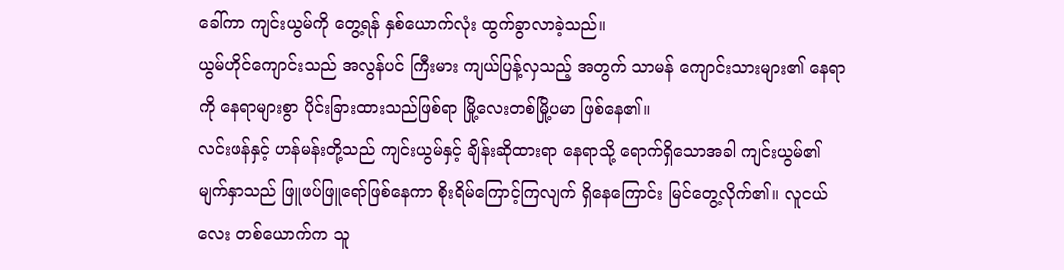ခေါ်ကာ ကျင်းယွမ်ကို တွေ့ရန် နှစ်ယောက်လုံး ထွက်ခွာလာခဲ့သည်။
ယွမ်ဟိုင်ကျောင်းသည် အလွန်ပင် ကြီးမား ကျယ်ပြန့်လှသည့် အတွက် သာမန် ကျောင်းသားများ၏ နေရာကို နေရာများစွာ ပိုင်းခြားထားသည်ဖြစ်ရာ မြို့လေးတစ်မြို့ပမာ ဖြစ်နေ၏။
လင်းဖန်နှင့် ဟန်မန်းတို့သည် ကျင်းယွမ်နှင့် ချိန်းဆိုထားရာ နေရာသို့ ရောက်ရှိသောအခါ ကျင်းယွမ်၏မျက်နှာသည် ဖြူဖပ်ဖြူရော်ဖြစ်နေကာ စိုးရိမ်ကြောင့်ကြလျက် ရှိနေကြောင်း မြင်တွေ့လိုက်၏။ လူငယ်လေး တစ်ယောက်က သူ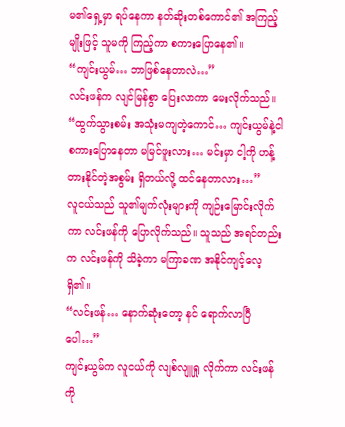မ၏ရှေ့မှာ ရပ်နေကာ နတ်ဆိုးတစ်ကောင်၏ အကြည့်မျိုးဖြင့် သူမကို ကြည့်ကာ စကားပြောနေ၏။
“ကျင်းယွမ်… ဘာဖြစ်နေတာလဲ…”
လင်းဖန်က လျင်မြန်စွာ ပြေးလာကာ မေးလိုက်သည်။
“ထွက်သွားစမ်း အသုံးမကျတဲ့ကောင်… ကျင်းယွမ်နဲ့ငါ စကားပြောနေတာ မမြင်ဖူးလား… မင်းမှာ ငါ့ကို ဟန့်တားနိုင်တဲ့အစွမ်း ရှိတယ်လို့ ထင်နေတာလား…”
လူငယ်သည် သူ၏မျက်လုံးများကို ကျဉ်းမြောင်းလိုက်ကာ လင်းဖန်ကို ပြောလိုက်သည်။ သူသည် အရင်တည်းက လင်းဖန်ကို သိခဲ့ကာ မကြာခဏ အနိုင်ကျင့်လေ့ရှိ၏။
“လင်းဖန်… နောက်ဆုံးတော့ နင် ရောက်လာပြီပေါ…”
ကျင်းယွမ်က လူငယ်ကို လျစ်လျူရှု လိုက်ကာ လင်းဖန်ကို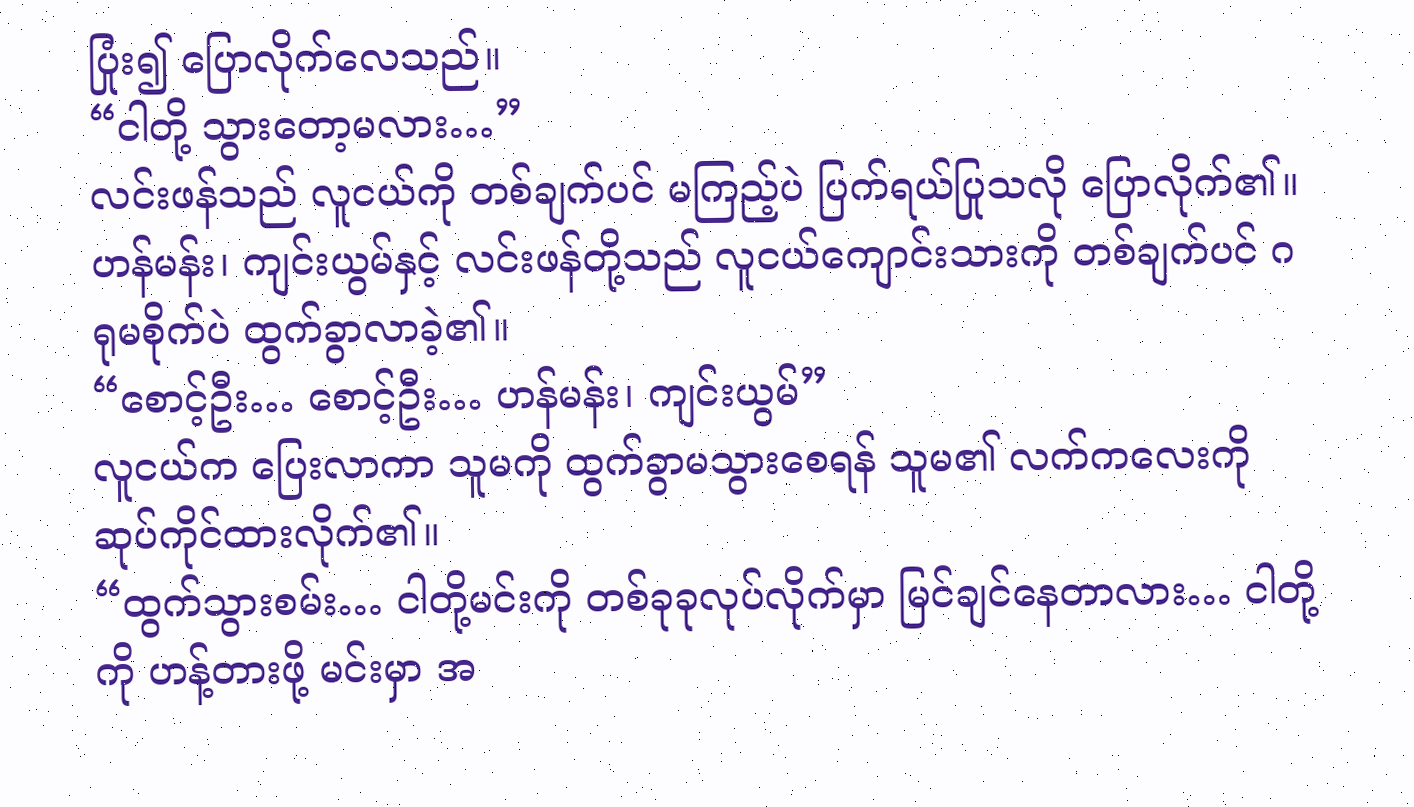ပြုံး၍ ပြောလိုက်လေသည်။
“ငါတို့ သွားတော့မလား…”
လင်းဖန်သည် လူငယ်ကို တစ်ချက်ပင် မကြည့်ပဲ ပြက်ရယ်ပြုသလို ပြောလိုက်၏။ ဟန်မန်း၊ ကျင်းယွမ်နှင့် လင်းဖန်တို့သည် လူငယ်ကျောင်းသားကို တစ်ချက်ပင် ဂရုမစိုက်ပဲ ထွက်ခွာလာခဲ့၏။
“စောင့်ဦး… စောင့်ဦး… ဟန်မန်း၊ ကျင်းယွမ်”
လူငယ်က ပြေးလာကာ သူမကို ထွက်ခွာမသွားစေရန် သူမ၏ လက်ကလေးကို ဆုပ်ကိုင်ထားလိုက်၏။
“ထွက်သွားစမ်း… ငါတို့မင်းကို တစ်ခုခုလုပ်လိုက်မှာ မြင်ချင်နေတာလား… ငါတို့ကို ဟန့်တားဖို့ မင်းမှာ အ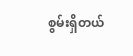စွမ်းရှိတယ်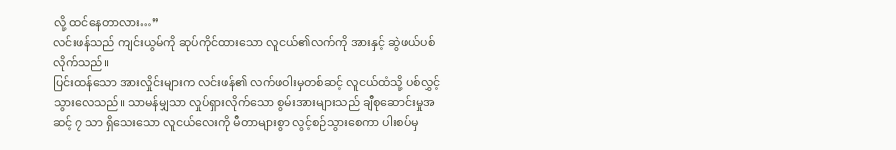လို့ ထင်နေတာလား…”
လင်းဖန်သည် ကျင်းယွမ်ကို ဆုပ်ကိုင်ထားသော လူငယ်၏လက်ကို အားနှင့် ဆွဲဖယ်ပစ်လိုက်သည်။
ပြင်းထန်သော အားလှိုင်းများက လင်းဖန်၏ လက်ဖဝါးမှတစ်ဆင့် လူငယ်ထံသို့ ပစ်လွှင့်သွားလေသည်။ သာမန်မျှသာ လှုပ်ရှားလိုက်သော စွမ်းအားများသည် ချီစုဆောင်းမှုအဆင့် ၇ သာ ရှိသေးသော လူငယ်လေးကို မီတာများစွာ လွင့်စဉ်သွားစေကာ ပါးစပ်မှ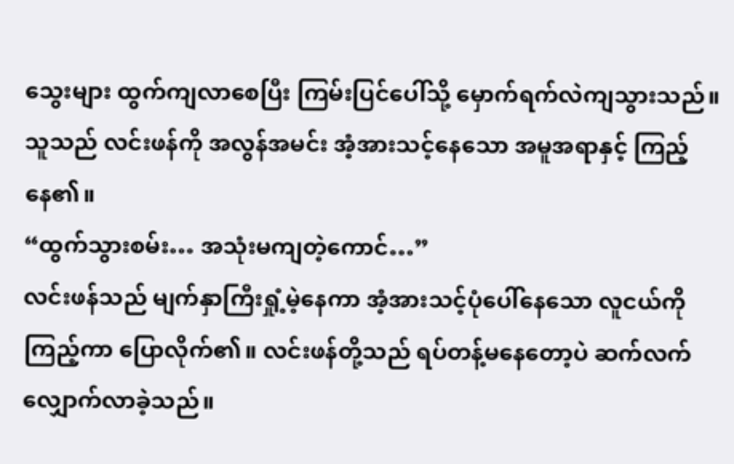သွေးများ ထွက်ကျလာစေပြီး ကြမ်းပြင်ပေါ်သို့ မှောက်ရက်လဲကျသွားသည်။ သူသည် လင်းဖန်ကို အလွန်အမင်း အံ့အားသင့်နေသော အမူအရာနှင့် ကြည့်နေ၏။
“ထွက်သွားစမ်း… အသုံးမကျတဲ့ကောင်…”
လင်းဖန်သည် မျက်နှာကြီးရှုံ့မဲ့နေကာ အံ့အားသင့်ပုံပေါ်နေသော လူငယ်ကို ကြည့်ကာ ပြောလိုက်၏။ လင်းဖန်တို့သည် ရပ်တန့်မနေတော့ပဲ ဆက်လက် လျှောက်လာခဲ့သည်။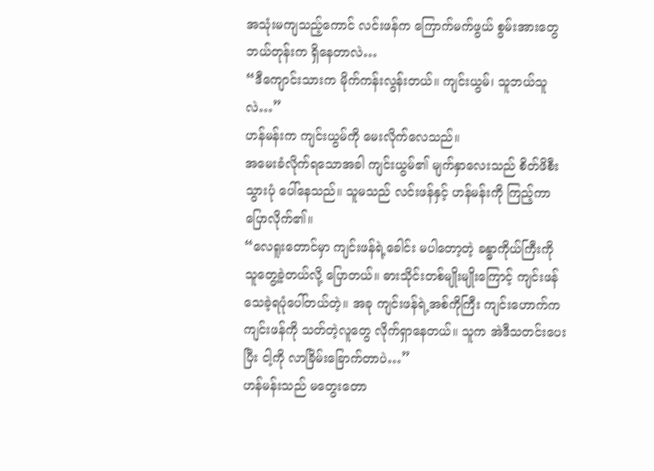အသုံးမကျသည့်ကောင် လင်းဖန်က ကြောက်မက်ဖွယ် စွမ်းအားတွေ ဘယ်တုန်းက ရှိနေတာလဲ…
“ဒီကျောင်းသားက မိုက်ကန်းလွန်းတယ်။ ကျင်းယွမ်၊ သူဘယ်သူလဲ…”
ဟန်မန်းက ကျင်းယွမ်ကို မေးလိုက်လေသည်။
အမေးခံလိုက်ရသောအခါ ကျင်းယွမ်၏ မျက်နှာလေးသည် စိတ်ဖိစီးသွားပုံ ပေါ်နေသည်။ သူမသည် လင်းဖန်နှင့် ဟန်မန်းကို ကြည့်ကာ ပြောလိုက်၏။
“လေရူးတောင်မှာ ကျင်းဖန်ရဲ့ခေါင်း မပါတော့တဲ့ ခန္ဓာကိုယ်ကြီးကို သူတွေ့ခဲ့တယ်လို့ ပြောတယ်။ ဓားသိုင်းတစ်မျိုးမျိုးကြောင့် ကျင်းဖန် သေခဲ့ရပုံပေါ်တယ်တဲ့။ အခု ကျင်းဖန်ရဲ့အစ်ကိုကြီး ကျင်းဟောက်က ကျင်းဖန်ကို သတ်တဲ့လူတွေ လိုက်ရှာနေတယ်။ သူက အဲဒီသတင်းပေးပြီး ငါ့ကို လာခြိမ်းခြောက်တာပဲ…”
ဟန်မန်းသည် မတွေးတော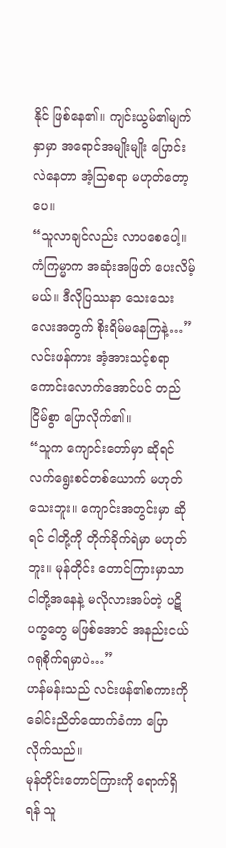နိုင် ဖြစ်နေ၏။ ကျင်းယွမ်၏မျက်နှာမှာ အရောင်အမျိုးမျိုး ပြောင်းလဲနေတာ အံ့သြစရာ မဟုတ်တော့ပေ။
“သူလာချင်လည်း လာပစေပေါ့။ ကံကြမ္မာက အဆုံးအဖြတ် ပေးလိမ့်မယ်။ ဒီလိုပြဿနာ သေးသေးလေးအတွက် စိုးရိမ်မနေကြနဲ့…”
လင်းဖန်ကား အံ့အားသင့်စရာ ကောင်းလောက်အောင်ပင် တည်ငြိမ်စွာ ပြောလိုက်၏။
“သူက ကျောင်းတော်မှာ ဆိုရင် လက်ရွေးစင်တစ်ယောက် မဟုတ်သေးဘူး။ ကျောင်းအတွင်းမှာ ဆိုရင် ငါတို့ကို တိုက်ခိုက်ရဲမှာ မဟုတ်ဘူး။ မုန်တိုင်း တောင်ကြားမှာသာ ငါတို့အနေနဲ့ မလိုလားအပ်တဲ့ ပဋိပက္ခတွေ မဖြစ်အောင် အနည်းငယ် ဂရုစိုက်ရမှာပဲ…”
ဟန်မန်းသည် လင်းဖန်၏စကားကို ခေါင်းညိတ်ထောက်ခံကာ ပြောလိုက်သည်။
မုန်တိုင်းတောင်ကြားကို ရောက်ရှိရန် သူ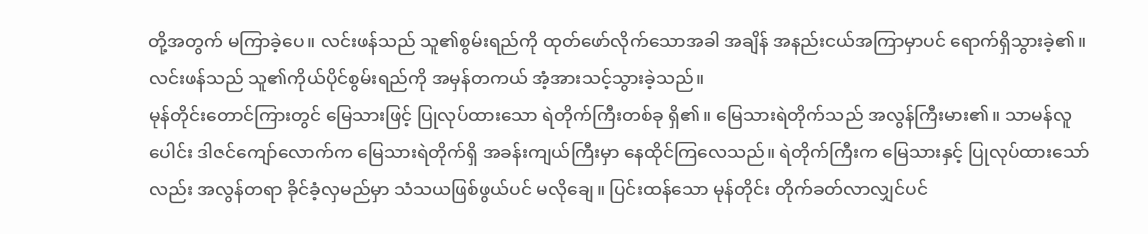တို့အတွက် မကြာခဲ့ပေ။ လင်းဖန်သည် သူ၏စွမ်းရည်ကို ထုတ်ဖော်လိုက်သောအခါ အချိန် အနည်းငယ်အကြာမှာပင် ရောက်ရှိသွားခဲ့၏။ လင်းဖန်သည် သူ၏ကိုယ်ပိုင်စွမ်းရည်ကို အမှန်တကယ် အံ့အားသင့်သွားခဲ့သည်။
မုန်တိုင်းတောင်ကြားတွင် မြေသားဖြင့် ပြုလုပ်ထားသော ရဲတိုက်ကြီးတစ်ခု ရှိ၏။ မြေသားရဲတိုက်သည် အလွန်ကြီးမား၏။ သာမန်လူပေါင်း ဒါဇင်ကျော်လောက်က မြေသားရဲတိုက်ရှိ အခန်းကျယ်ကြီးမှာ နေထိုင်ကြလေသည်။ ရဲတိုက်ကြီးက မြေသားနှင့် ပြုလုပ်ထားသော်လည်း အလွန်တရာ ခိုင်ခံ့လှမည်မှာ သံသယဖြစ်ဖွယ်ပင် မလိုချေ။ ပြင်းထန်သော မုန်တိုင်း တိုက်ခတ်လာလျှင်ပင်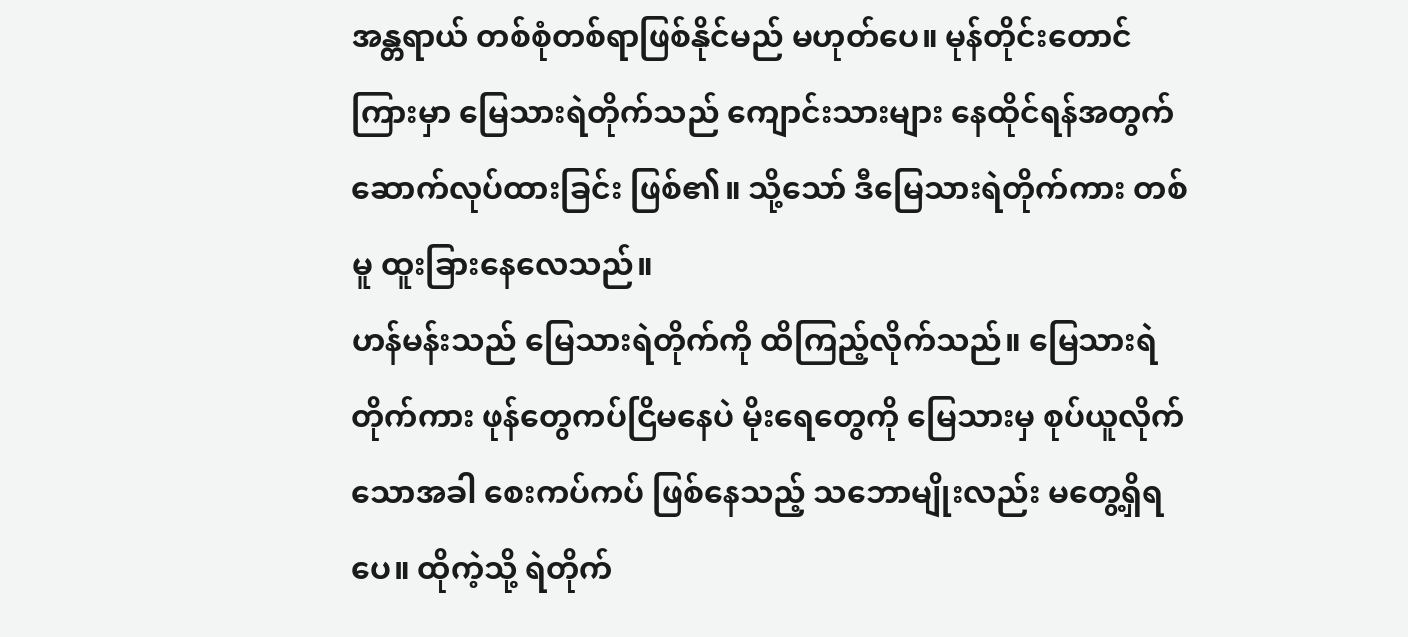အန္တရာယ် တစ်စုံတစ်ရာဖြစ်နိုင်မည် မဟုတ်ပေ။ မုန်တိုင်းတောင်ကြားမှာ မြေသားရဲတိုက်သည် ကျောင်းသားများ နေထိုင်ရန်အတွက် ဆောက်လုပ်ထားခြင်း ဖြစ်၏။ သို့သော် ဒီမြေသားရဲတိုက်ကား တစ်မူ ထူးခြားနေလေသည်။
ဟန်မန်းသည် မြေသားရဲတိုက်ကို ထိကြည့်လိုက်သည်။ မြေသားရဲတိုက်ကား ဖုန်တွေကပ်ငြိမနေပဲ မိုးရေတွေကို မြေသားမှ စုပ်ယူလိုက်သောအခါ စေးကပ်ကပ် ဖြစ်နေသည့် သဘောမျိုးလည်း မတွေ့ရှိရပေ။ ထိုကဲ့သို့ ရဲတိုက်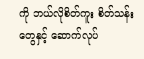ကို ဘယ်လိုစိတ်ကူး စိတ်သန်းတွေနှင့် ဆောက်လုပ်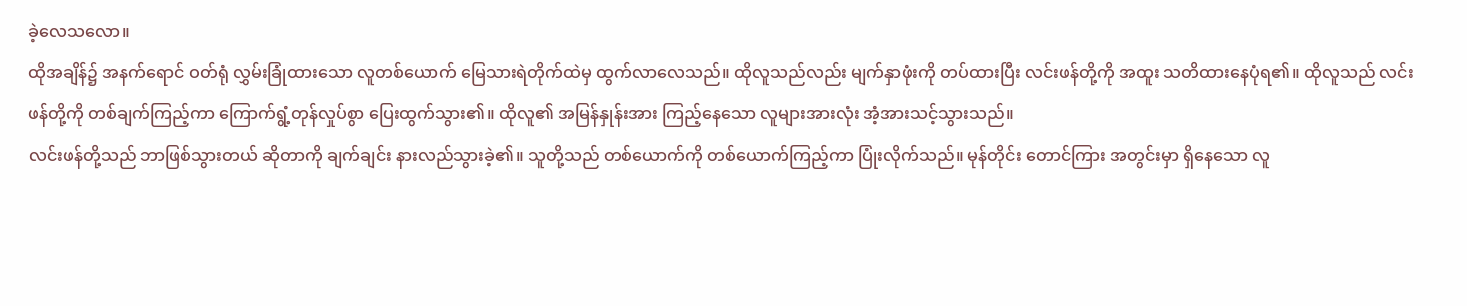ခဲ့လေသလော။
ထိုအချိန်၌ အနက်ရောင် ဝတ်ရုံ လွှမ်းခြုံထားသော လူတစ်ယောက် မြေသားရဲတိုက်ထဲမှ ထွက်လာလေသည်။ ထိုလူသည်လည်း မျက်နှာဖုံးကို တပ်ထားပြီး လင်းဖန်တို့ကို အထူး သတိထားနေပုံရ၏။ ထိုလူသည် လင်းဖန်တို့ကို တစ်ချက်ကြည့်ကာ ကြောက်ရွံ့တုန်လှုပ်စွာ ပြေးထွက်သွား၏။ ထိုလူ၏ အမြန်နှုန်းအား ကြည့်နေသော လူများအားလုံး အံ့အားသင့်သွားသည်။
လင်းဖန်တို့သည် ဘာဖြစ်သွားတယ် ဆိုတာကို ချက်ချင်း နားလည်သွားခဲ့၏။ သူတို့သည် တစ်ယောက်ကို တစ်ယောက်ကြည့်ကာ ပြုံးလိုက်သည်။ မုန်တိုင်း တောင်ကြား အတွင်းမှာ ရှိနေသော လူ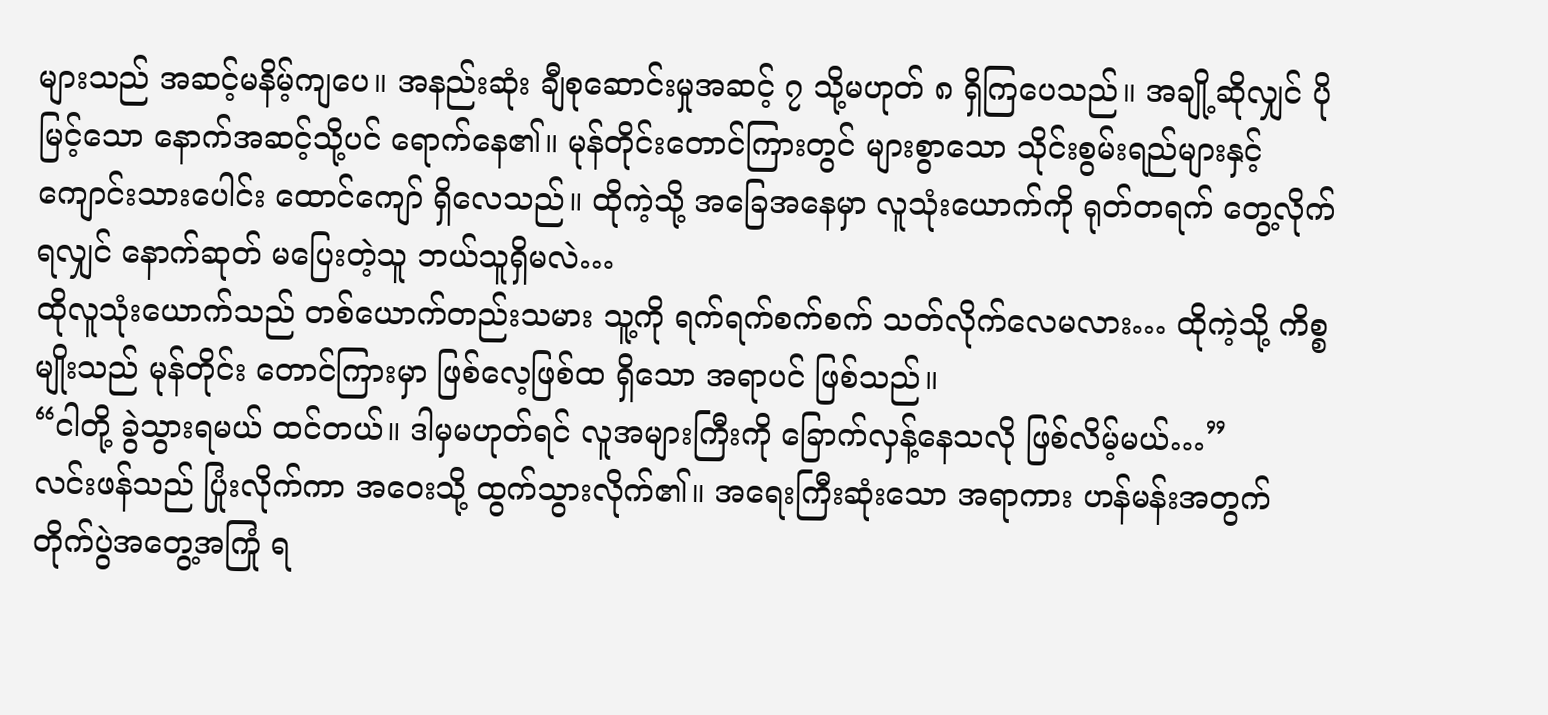များသည် အဆင့်မနိမ့်ကျပေ။ အနည်းဆုံး ချီစုဆောင်းမှုအဆင့် ၇ သို့မဟုတ် ၈ ရှိကြပေသည်။ အချို့ဆိုလျှင် ပိုမြင့်သော နောက်အဆင့်သို့ပင် ရောက်နေ၏။ မုန်တိုင်းတောင်ကြားတွင် များစွာသော သိုင်းစွမ်းရည်များနှင့် ကျောင်းသားပေါင်း ထောင်ကျော် ရှိလေသည်။ ထိုကဲ့သို့ အခြေအနေမှာ လူသုံးယောက်ကို ရုတ်တရက် တွေ့လိုက်ရလျှင် နောက်ဆုတ် မပြေးတဲ့သူ ဘယ်သူရှိမလဲ…
ထိုလူသုံးယောက်သည် တစ်ယောက်တည်းသမား သူ့ကို ရက်ရက်စက်စက် သတ်လိုက်လေမလား… ထိုကဲ့သို့ ကိစ္စမျိုးသည် မုန်တိုင်း တောင်ကြားမှာ ဖြစ်လေ့ဖြစ်ထ ရှိသော အရာပင် ဖြစ်သည်။
“ငါတို့ ခွဲသွားရမယ် ထင်တယ်။ ဒါမှမဟုတ်ရင် လူအများကြီးကို ခြောက်လှန့်နေသလို ဖြစ်လိမ့်မယ်…”
လင်းဖန်သည် ပြုံးလိုက်ကာ အဝေးသို့ ထွက်သွားလိုက်၏။ အရေးကြီးဆုံးသော အရာကား ဟန်မန်းအတွက် တိုက်ပွဲအတွေ့အကြုံ ရ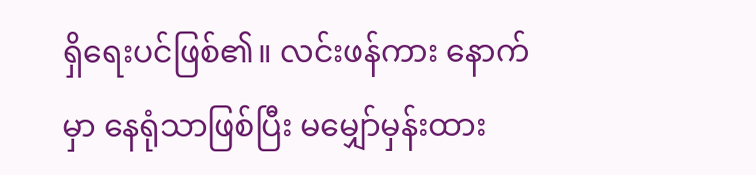ရှိရေးပင်ဖြစ်၏။ လင်းဖန်ကား နောက်မှာ နေရုံသာဖြစ်ပြီး မမျှော်မှန်းထား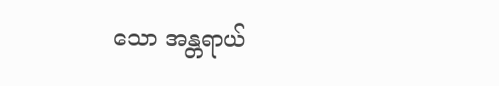သော အန္တရာယ်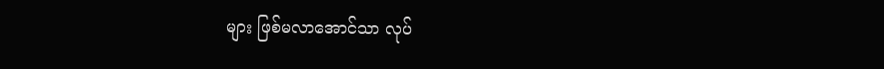များ ဖြစ်မလာအောင်သာ လုပ်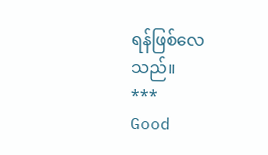ရန်ဖြစ်လေသည်။
***
Good